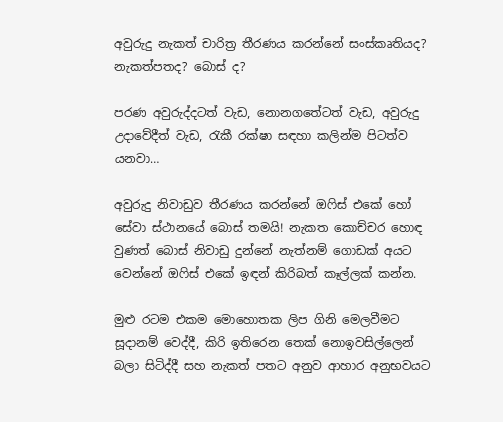අවුරුදු නැකත් චාරිත්‍ර තීරණය කරන්නේ සංස්කෘතියද? නැකත්පතද? බොස් ද?

පරණ අවුරුද්දටත් වැඩ, නොනගතේටත් වැඩ, අවුරුදු උදාවේදීත් වැඩ, රැකී රක්ෂා සඳහා කලින්ම පිටත්ව යනවා…

අවුරුදු නිවාඩුව තීරණය කරන්නේ ඔෆිස් එකේ හෝ සේවා ස්ථානයේ බොස් තමයි! නැකත කොච්චර හොඳ වුණත් බොස් නිවාඩු දුන්නේ නැත්නම් ගොඩක් අයට වෙන්නේ ඔෆිස් එකේ ඉඳන් කිරිබත් කෑල්ලක් කන්න.

මුළු රටම එකම මොහොතක ලිප ගිනි මෙලවීමට සූදානම් වෙද්දී, කිරි ඉතිරෙන තෙක් නොඉවසිල්ලෙන් බලා සිටිද්දී සහ නැකත් පතට අනුව ආහාර අනුභවයට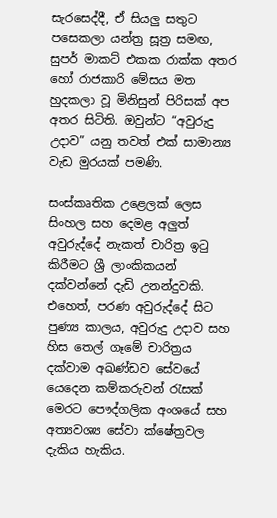සැරසෙද්දී, ඒ සියලු සතුට පසෙකලා යන්ත්‍ර සූත්‍ර සමඟ, සුපර් මාකට් එකක රාක්ක අතර හෝ රාජකාරි මේසය මත හුදකලා වූ මිනිසුන් පිරිසක් අප අතර සිටිති. ඔවුන්ට “අවුරුදු උදාව” යනු තවත් එක් සාමාන්‍ය වැඩ මුරයක් පමණි.

සංස්කෘතික උළෙලක් ලෙස සිංහල සහ දෙමළ අලුත් අවුරුද්දේ නැකත් චාරිත්‍ර ඉටු කිරීමට ශ්‍රී ලාංකිකයන් දක්වන්නේ දැඩි උනන්දුවකි. එහෙත්, පරණ අවුරුද්දේ සිට පුණ්‍ය කාලය, අවුරුදු උදාව සහ හිස තෙල් ගෑමේ චාරිත්‍රය දක්වාම අඛණ්ඩව සේවයේ යෙදෙන කම්කරුවන් රැසක් මෙරට පෞද්ගලික අංශයේ සහ අත්‍යවශ්‍ය සේවා ක්ෂේත්‍රවල දැකිය හැකිය.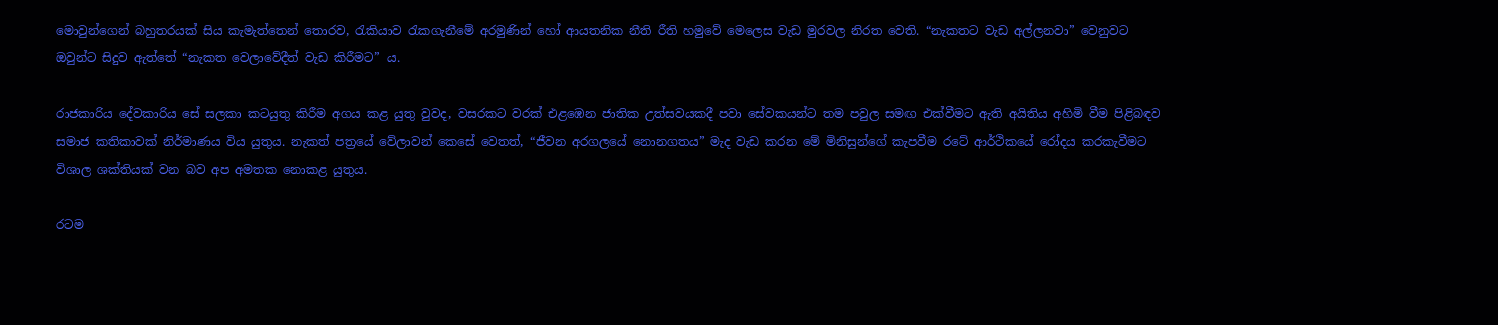මොවුන්ගෙන් බහුතරයක් සිය කැමැත්තෙන් තොරව, රැකියාව රැකගැනීමේ අරමුණින් හෝ ආයතනික නීති රීති හමුවේ මෙලෙස වැඩ මුරවල නිරත වෙති. “නැකතට වැඩ අල්ලනවා” වෙනුවට ඔවුන්ට සිදුව ඇත්තේ “නැකත වෙලාවේදීත් වැඩ කිරීමට” ය.

රාජකාරිය දේවකාරිය සේ සලකා කටයුතු කිරීම අගය කළ යුතු වුවද, වසරකට වරක් එළඹෙන ජාතික උත්සවයකදී පවා සේවකයන්ට තම පවුල සමඟ එක්වීමට ඇති අයිතිය අහිමි වීම පිළිබඳව සමාජ කතිකාවක් නිර්මාණය විය යුතුය. නැකත් පත්‍රයේ වේලාවන් කෙසේ වෙතත්, “ජීවන අරගලයේ නොනගතය” මැද වැඩ කරන මේ මිනිසුන්ගේ කැපවීම රටේ ආර්ථිකයේ රෝදය කරකැවීමට විශාල ශක්තියක් වන බව අප අමතක නොකළ යුතුය.

රටම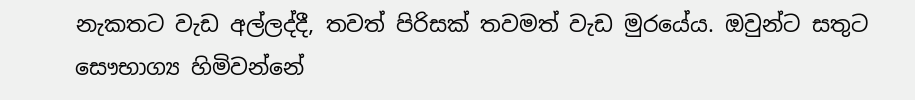නැකතට වැඩ අල්ලද්දී, තවත් පිරිසක් තවමත් වැඩ මුරයේය. ඔවුන්ට සතුට සෞභාග්‍ය හිමිවන්නේ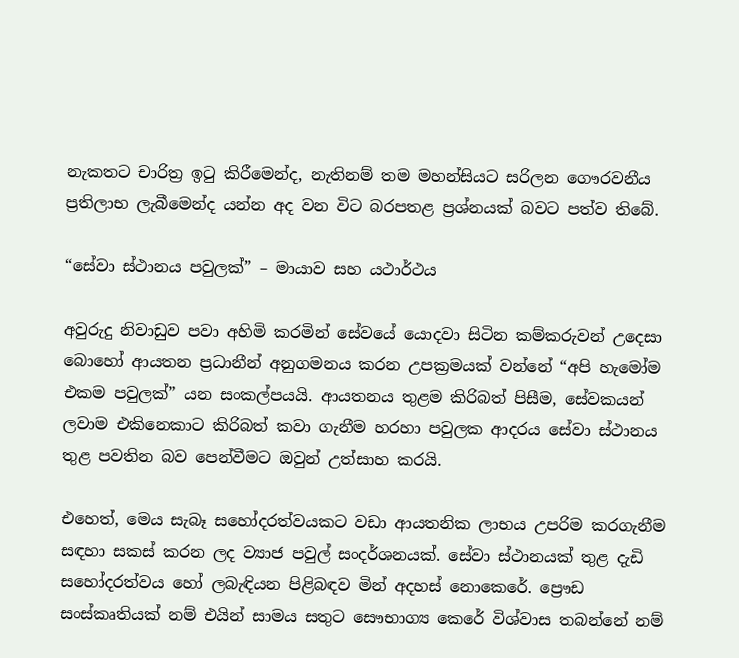නැකතට චාරිත්‍ර ඉටු කිරීමෙන්ද, නැතිනම් තම මහන්සියට සරිලන ගෞරවනීය ප්‍රතිලාභ ලැබීමෙන්ද යන්න අද වන විට බරපතළ ප්‍රශ්නයක් බවට පත්ව තිබේ.

“සේවා ස්ථානය පවුලක්” – මායාව සහ යථාර්ථය

අවුරුදු නිවාඩුව පවා අහිමි කරමින් සේවයේ යොදවා සිටින කම්කරුවන් උදෙසා බොහෝ ආයතන ප්‍රධානීන් අනුගමනය කරන උපක්‍රමයක් වන්නේ “අපි හැමෝම එකම පවුලක්” යන සංකල්පයයි. ආයතනය තුළම කිරිබත් පිසීම, සේවකයන් ලවාම එකිනෙකාට කිරිබත් කවා ගැනීම හරහා පවුලක ආදරය සේවා ස්ථානය තුළ පවතින බව පෙන්වීමට ඔවුන් උත්සාහ කරයි.

එහෙත්, මෙය සැබෑ සහෝදරත්වයකට වඩා ආයතනික ලාභය උපරිම කරගැනීම සඳහා සකස් කරන ලද ව්‍යාජ පවුල් සංදර්ශනයක්. සේවා ස්ථානයක් තුළ දැඩි සහෝදරත්වය හෝ ලබැඳියන පිළිබඳව මින් අදහස් නොකෙරේ. ප්‍රෞඩ සංස්කෘතියක් නම් එයින් සාමය සතුට සෞභාග්‍ය කෙරේ විශ්වාස තබන්නේ නම්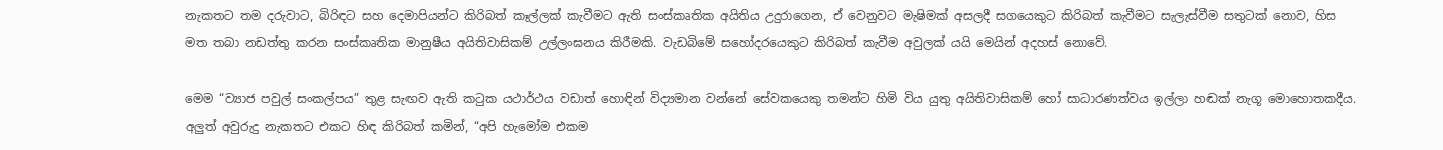නැකතට තම දරුවාට, බිරිඳට සහ දෙමාපියන්ට කිරිබත් කෑල්ලක් කැවීමට ඇති සංස්කෘතික අයිතිය උදුරාගෙන, ඒ වෙනුවට මැෂිමක් අසලදී සගයෙකුට කිරිබත් කැවීමට සැලැස්වීම සතුටක් නොව, හිස මත තබා නඩත්තු කරන සංස්කෘතික මානුෂීය අයිතිවාසිකම් උල්ලංඝනය කිරීමකි. වැඩබිමේ සහෝදරයෙකුට කිරිබත් කැවීම අවුලක් යයි මෙයින් අදහස් නොවේ.

මෙම “ව්‍යාජ පවුල් සංකල්පය” තුළ සැඟව ඇති කටුක යථාර්ථය වඩාත් හොඳින් විද්‍යමාන වන්නේ සේවකයෙකු තමන්ට හිමි විය යුතු අයිතිවාසිකම් හෝ සාධාරණත්වය ඉල්ලා හඬක් නැගූ මොහොතකදීය. අලුත් අවුරුදු නැකතට එකට හිඳ කිරිබත් කමින්, “අපි හැමෝම එකම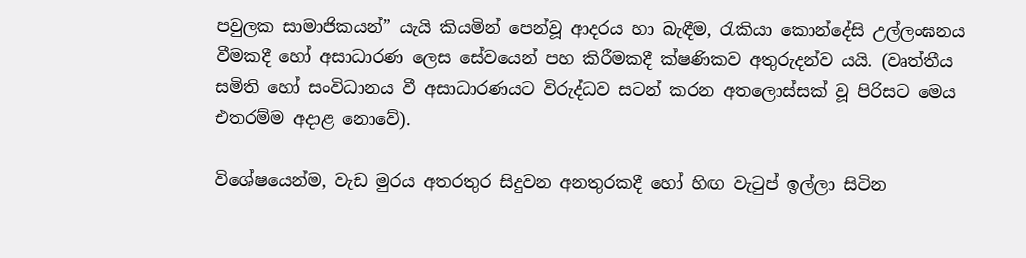පවුලක සාමාජිකයන්” යැයි කියමින් පෙන්වූ ආදරය හා බැඳීම, රැකියා කොන්දේසි උල්ලංඝනය වීමකදී හෝ අසාධාරණ ලෙස සේවයෙන් පහ කිරීමකදී ක්ෂණිකව අතුරුදන්ව යයි. (වෘත්තීය සමිති හෝ සංවිධානය වී අසාධාරණයට විරුද්ධව සටන් කරන අතලොස්සක් වූ පිරිසට මෙය එතරම්ම අදාළ නොවේ).

විශේෂයෙන්ම, වැඩ මුරය අතරතුර සිදුවන අනතුරකදී හෝ හිඟ වැටුප් ඉල්ලා සිටින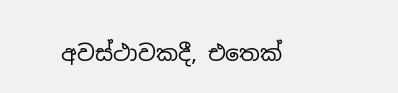අවස්ථාවකදී, එතෙක්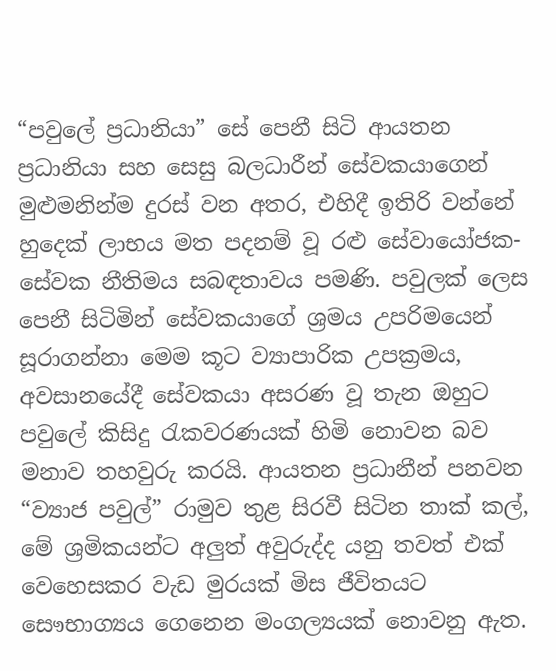“පවුලේ ප්‍රධානියා” සේ පෙනී සිටි ආයතන ප්‍රධානියා සහ සෙසු බලධාරීන් සේවකයාගෙන් මුළුමනින්ම දුරස් වන අතර, එහිදී ඉතිරි වන්නේ හුදෙක් ලාභය මත පදනම් වූ රළු සේවායෝජක-සේවක නීතිමය සබඳතාවය පමණි. පවුලක් ලෙස පෙනී සිටිමින් සේවකයාගේ ශ්‍රමය උපරිමයෙන් සූරාගන්නා මෙම කූට ව්‍යාපාරික උපක්‍රමය, අවසානයේදී සේවකයා අසරණ වූ තැන ඔහුට පවුලේ කිසිදු රැකවරණයක් හිමි නොවන බව මනාව තහවුරු කරයි. ආයතන ප්‍රධානීන් පනවන “ව්‍යාජ පවුල්” රාමුව තුළ සිරවී සිටින තාක් කල්, මේ ශ්‍රමිකයන්ට අලුත් අවුරුද්ද යනු තවත් එක් වෙහෙසකර වැඩ මුරයක් මිස ජීවිතයට සෞභාග්‍යය ගෙනෙන මංගල්‍යයක් නොවනු ඇත.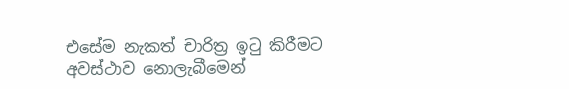එසේම නැකත් චාරිත්‍ර ඉටු කිරීමට අවස්ථාව නොලැබීමෙන්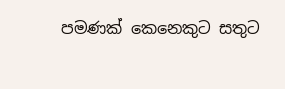පමණක් කෙනෙකුට සතුට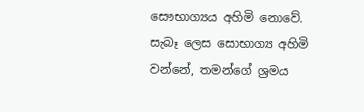සෞභාග්‍යය අහිමි නොවේ. සැබෑ ලෙස සොභාග්‍ය අහිමි වන්නේ, තමන්ගේ ශ්‍රමය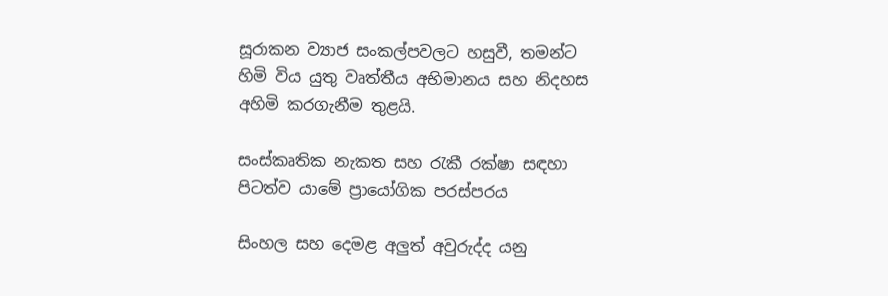සූරාකන ව්‍යාජ සංකල්පවලට හසුවී, තමන්ට හිමි විය යුතු වෘත්තීය අභිමානය සහ නිදහස අහිමි කරගැනීම තුළයි.

සංස්කෘතික නැකත සහ රැකී රක්ෂා සඳහා පිටත්ව යාමේ ප්‍රායෝගික පරස්පරය

සිංහල සහ දෙමළ අලුත් අවුරුද්ද යනු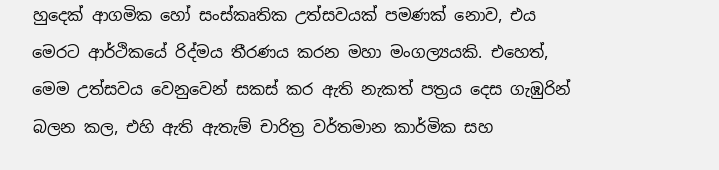හුදෙක් ආගමික හෝ සංස්කෘතික උත්සවයක් පමණක් නොව, එය මෙරට ආර්ථිකයේ රිද්මය තීරණය කරන මහා මංගල්‍යයකි. එහෙත්, මෙම උත්සවය වෙනුවෙන් සකස් කර ඇති නැකත් පත්‍රය දෙස ගැඹුරින් බලන කල, එහි ඇති ඇතැම් චාරිත්‍ර වර්තමාන කාර්මික සහ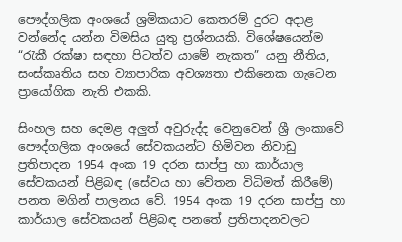පෞද්ගලික අංශයේ ශ්‍රමිකයාට කෙතරම් දුරට අදාළ වන්නේද යන්න විමසිය යුතු ප්‍රශ්නයකි. විශේෂයෙන්ම “රැකී රක්ෂා සඳහා පිටත්ව යාමේ නැකත” යනු නීතිය, සංස්කෘතිය සහ ව්‍යාපාරික අවශ්‍යතා එකිනෙක ගැටෙන ප්‍රායෝගික නැති එකකි.

සිංහල සහ දෙමළ අලුත් අවුරුද්ද වෙනුවෙන් ශ්‍රී ලංකාවේ පෞද්ගලික අංශයේ සේවකයන්ට හිමිවන නිවාඩු ප්‍රතිපාදන 1954 අංක 19 දරන සාප්පු හා කාර්යාල සේවකයන් පිළිබඳ (සේවය හා වේතන විධිමත් කිරීමේ) පනත මගින් පාලනය වේ. 1954 අංක 19 දරන සාප්පු හා කාර්යාල සේවකයන් පිළිබඳ පනතේ ප්‍රතිපාදනවලට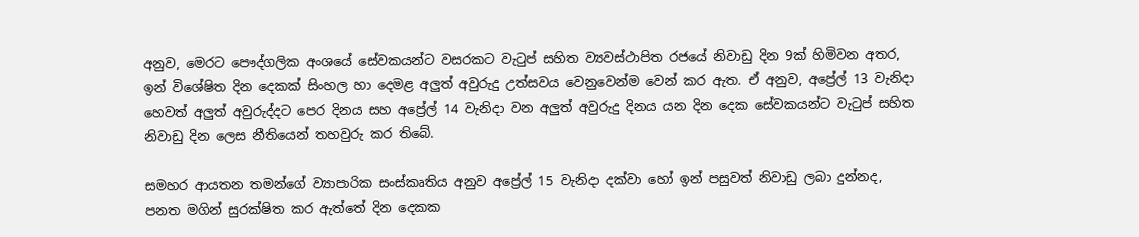අනුව, මෙරට පෞද්ගලික අංශයේ සේවකයන්ට වසරකට වැටුප් සහිත ව්‍යවස්ථාපිත රජයේ නිවාඩු දින 9ක් හිමිවන අතර, ඉන් විශේෂිත දින දෙකක් සිංහල හා දෙමළ අලුත් අවුරුදු උත්සවය වෙනුවෙන්ම වෙන් කර ඇත. ඒ අනුව, අප්‍රේල් 13 වැනිදා හෙවත් අලුත් අවුරුද්දට පෙර දිනය සහ අප්‍රේල් 14 වැනිදා වන අලුත් අවුරුදු දිනය යන දින දෙක සේවකයන්ට වැටුප් සහිත නිවාඩු දින ලෙස නීතියෙන් තහවුරු කර තිබේ.

සමහර ආයතන තමන්ගේ ව්‍යාපාරික සංස්කෘතිය අනුව අප්‍රේල් 15 වැනිදා දක්වා හෝ ඉන් පසුවත් නිවාඩු ලබා දුන්නද, පනත මගින් සුරක්ෂිත කර ඇත්තේ දින දෙකක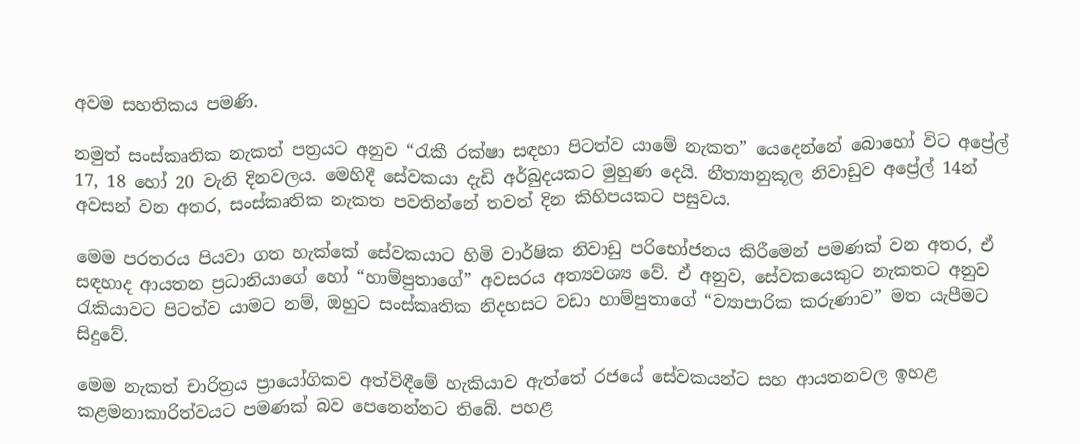අවම සහතිකය පමණි.

නමුත් සංස්කෘතික නැකත් පත්‍රයට අනුව “රැකී රක්ෂා සඳහා පිටත්ව යාමේ නැකත” යෙදෙන්නේ බොහෝ විට අප්‍රේල් 17, 18 හෝ 20 වැනි දිනවලය. මෙහිදී සේවකයා දැඩි අර්බුදයකට මුහුණ දෙයි. නීත්‍යානුකූල නිවාඩුව අප්‍රේල් 14න් අවසන් වන අතර, සංස්කෘතික නැකත පවතින්නේ තවත් දින කිහිපයකට පසුවය.

මෙම පරතරය පියවා ගත හැක්කේ සේවකයාට හිමි වාර්ෂික නිවාඩු පරිභෝජනය කිරීමෙන් පමණක් වන අතර, ඒ සඳහාද ආයතන ප්‍රධානියාගේ හෝ “හාම්පුතාගේ” අවසරය අත්‍යවශ්‍ය වේ. ඒ අනුව, සේවකයෙකුට නැකතට අනුව රැකියාවට පිටත්ව යාමට නම්, ඔහුට සංස්කෘතික නිදහසට වඩා හාම්පුතාගේ “ව්‍යාපාරික කරුණාව” මත යැපීමට සිදුවේ.

මෙම නැකත් චාරිත්‍රය ප්‍රායෝගිකව අත්විඳීමේ හැකියාව ඇත්තේ රජයේ සේවකයන්ට සහ ආයතනවල ඉහළ කළමනාකාරිත්වයට පමණක් බව පෙනෙන්නට තිබේ. පහළ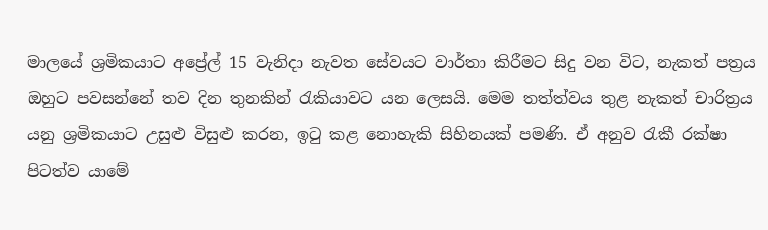මාලයේ ශ්‍රමිකයාට අප්‍රේල් 15 වැනිදා නැවත සේවයට වාර්තා කිරීමට සිදු වන විට, නැකත් පත්‍රය ඔහුට පවසන්නේ තව දින තුනකින් රැකියාවට යන ලෙසයි. මෙම තත්ත්වය තුළ නැකත් චාරිත්‍රය යනු ශ්‍රමිකයාට උසුළු විසුළු කරන, ඉටු කළ නොහැකි සිහිනයක් පමණි. ඒ අනුව රැකී රක්ෂා පිටත්ව යාමේ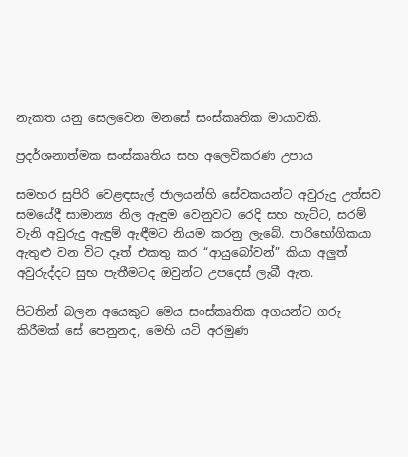නැකත යනු සෙලවෙන මනසේ සංස්කෘතික මායාවකි.

ප්‍රදර්ශනාත්මක සංස්කෘතිය සහ අලෙවිකරණ උපාය

සමහර සුපිරි වෙළඳසැල් ජාලයන්හි සේවකයන්ට අවුරුදු උත්සව සමයේදී සාමාන්‍ය නිල ඇඳුම වෙනුවට රෙදි සහ හැට්ට, සරම් වැනි අවුරුදු ඇඳුම් ඇඳීමට නියම කරනු ලැබේ. පාරිභෝගිකයා ඇතුළු වන විට දෑත් එකතු කර “ආයුබෝවන්” කියා අලුත් අවුරුද්දට සුභ පැතීමටද ඔවුන්ට උපදෙස් ලැබී ඇත.

පිටතින් බලන අයෙකුට මෙය සංස්කෘතික අගයන්ට ගරු කිරීමක් සේ පෙනුනද, මෙහි යටි අරමුණ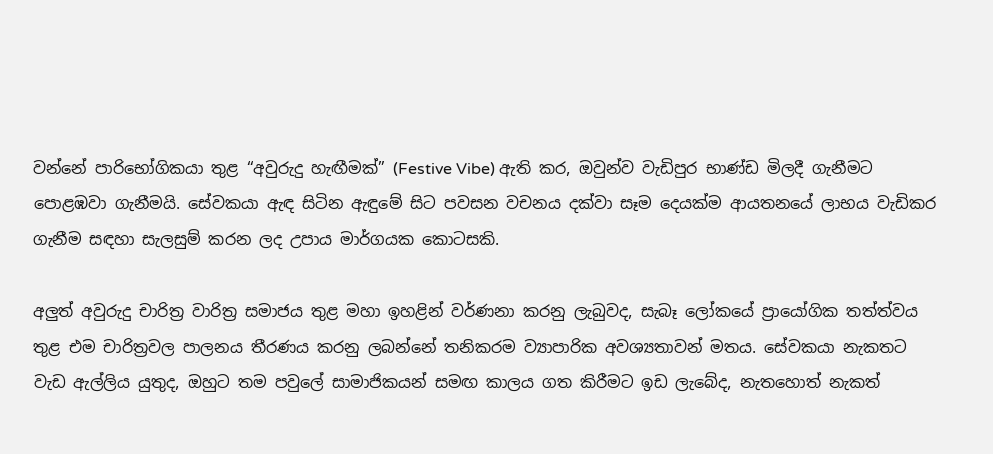වන්නේ පාරිභෝගිකයා තුළ “අවුරුදු හැඟීමක්” (Festive Vibe) ඇති කර, ඔවුන්ව වැඩිපුර භාණ්ඩ මිලදී ගැනීමට පොළඹවා ගැනීමයි. සේවකයා ඇඳ සිටින ඇඳුමේ සිට පවසන වචනය දක්වා සෑම දෙයක්ම ආයතනයේ ලාභය වැඩිකර ගැනීම සඳහා සැලසුම් කරන ලද උපාය මාර්ගයක කොටසකි.

අලුත් අවුරුදු චාරිත්‍ර වාරිත්‍ර සමාජය තුළ මහා ඉහළින් වර්ණනා කරනු ලැබුවද, සැබෑ ලෝකයේ ප්‍රායෝගික තත්ත්වය තුළ එම චාරිත්‍රවල පාලනය තීරණය කරනු ලබන්නේ තනිකරම ව්‍යාපාරික අවශ්‍යතාවන් මතය. සේවකයා නැකතට වැඩ ඇල්ලිය යුතුද, ඔහුට තම පවුලේ සාමාජිකයන් සමඟ කාලය ගත කිරීමට ඉඩ ලැබේද, නැතහොත් නැකත්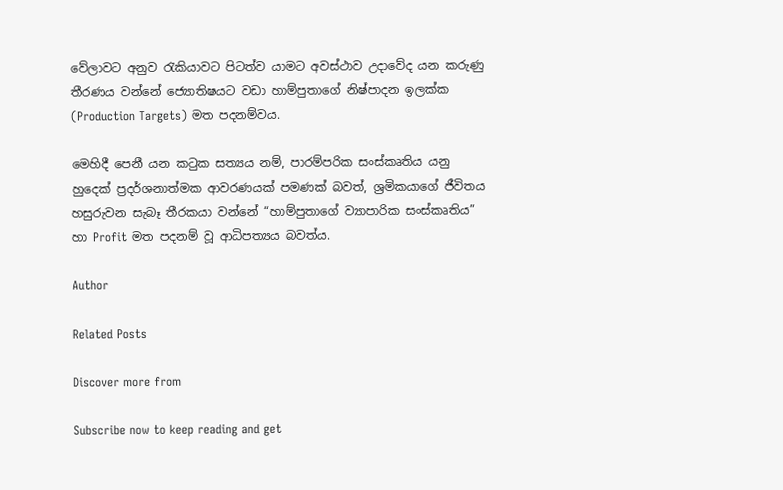වේලාවට අනුව රැකියාවට පිටත්ව යාමට අවස්ථාව උදාවේද යන කරුණු තීරණය වන්නේ ජ්‍යොතිෂයට වඩා හාම්පුතාගේ නිෂ්පාදන ඉලක්ක (Production Targets) මත පදනම්වය.

මෙහිදී පෙනී යන කටුක සත්‍යය නම්, පාරම්පරික සංස්කෘතිය යනු හුදෙක් ප්‍රදර්ශනාත්මක ආවරණයක් පමණක් බවත්, ශ්‍රමිකයාගේ ජීවිතය හසුරුවන සැබෑ තීරකයා වන්නේ “හාම්පුතාගේ ව්‍යාපාරික සංස්කෘතිය” හා Profit මත පදනම් වූ ආධිපත්‍යය බවත්ය.

Author

Related Posts

Discover more from

Subscribe now to keep reading and get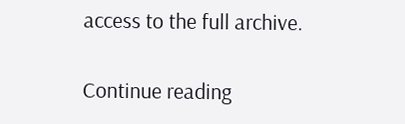access to the full archive.

Continue reading